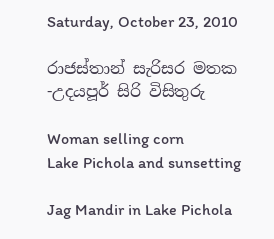Saturday, October 23, 2010

රාජස්තාන් සැරිසර මතක -උදයපූර් සිරි විසිතුරු

Woman selling corn
Lake Pichola and sunsetting

Jag Mandir in Lake Pichola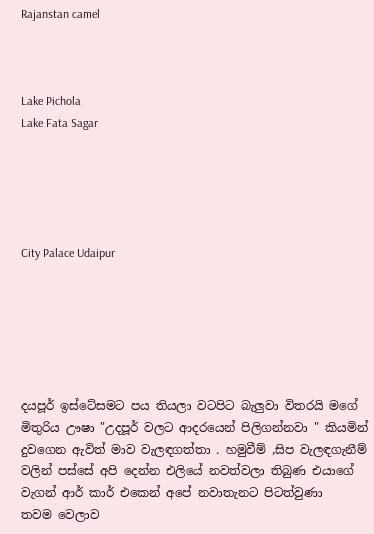Rajanstan camel



Lake Pichola
Lake Fata Sagar





City Palace Udaipur






දයපූර් ඉස්ටේසමට පය තියලා වටපිට බැලුවා විතරයි මගේ මිතුරිය ඌෂා "උදපූර් වලට ආදරයෙන් පිලිගන්නවා " කියමින් දුවගෙන ඇවිත් මාව වැලඳගත්තා . හමුවීම් ,සිප වැලඳගැනීම් වලින් පස්සේ අපි දෙන්න එලියේ නවත්වලා තිබුණ එයාගේ වැගන් ආර් කාර් එකෙන් අපේ නවාතැනට පිටත්වුණා
තවම වෙලාව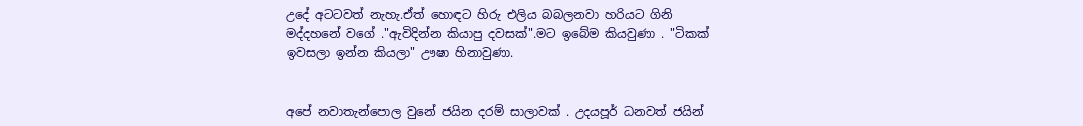උදේ අටටවත් නැහැ.ඒත් හොඳට හිරු එලිය බබලනවා හරියට ගිනි මද්දහනේ වගේ ."ඇවිදින්න කියාපු දවසක්".මට ඉබේම කියවුණා . "ටිකක් ඉවසලා ඉන්න කියලා" ඌෂා හිනාවුණා.


අපේ නවාතැන්පොල වුනේ ජයින දරම් සාලාවක් . උදයපූර් ධනවත් ජයින්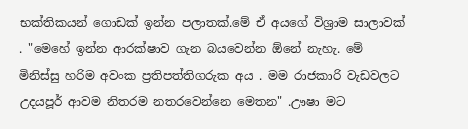භක්තිකයන් ගොඩක් ඉන්න පලාතක්.මේ ඒ අයගේ විශ්‍රාම සාලාවක් . "මෙහේ ඉන්න ආරක්ෂාව ගැන බයවෙන්න ඕනේ නැහැ. මේ මිනිස්සු හරිම අවංක ප්‍රතිපත්තිගරුක අය . මම රාජකාරි වැඩවලට උදයපූර් ආවම නිතරම නතරවෙන්නෙ මෙතන" .ඌෂා මට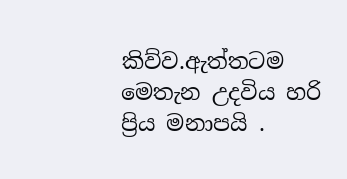කිව්ව.ඇත්තටම මෙතැන උදවිය හරි ප්‍රිය මනාපයි .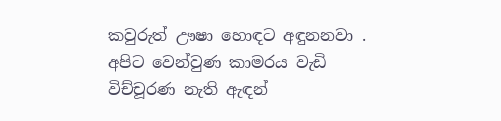කවුරුත් ඌෂා හොඳට අඳුනනවා . අපිට වෙන්වුණ කාමරය වැඩි විච්චූරණ නැති ඇඳන්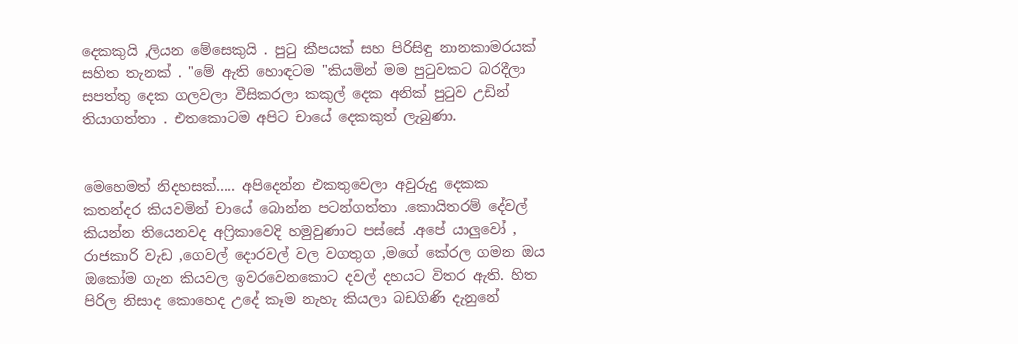දෙකකුයි ,ලියන මේසෙකුයි . පුටු කීපයක් සහ පිරිසිඳු නානකාමරයක් සහිත තැනක් . "මේ ඇති හොඳටම "කියමින් මම පුටුවකට බරදීලා සපත්තු දෙක ගලවලා වීසිකරලා කකුල් දෙක අනික් පුටුව උඩින් තියාගත්තා . එතකොටම අපිට චායේ දෙකකුත් ලැබුණා.


මෙහෙමත් නිදහසක්..... අපිදෙන්න එකතුවෙලා අවුරුදු දෙකක කතන්දර කියවමින් චායේ බොන්න පටන්ගත්තා .කොයිතරම් දේවල් කියන්න තියෙනවද අෆ්‍රිකාවෙදි හමුවුණාට පස්සේ .අපේ යාලුවෝ , රාජකාරි වැඩ ,ගෙවල් දොරවල් වල වගතුග ,මගේ කේරල ගමන ඔය ඔකෝම ගැන කියවල ඉවරවෙනකොට දවල් දහයට විතර ඇති. හිත පිරිල නිසාද කොහෙද උදේ කෑම නැහැ කියලා බඩගිණි දැනුනේ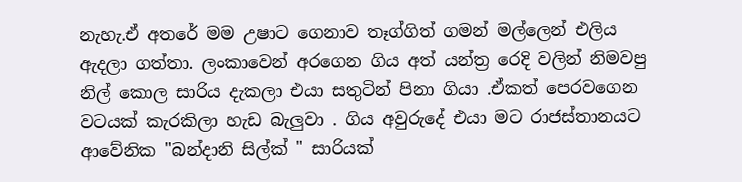නැහැ.ඒ අතරේ මම උෂාට ගෙනාව තෑග්ගිත් ගමන් මල්ලෙන් එලිය ඇදලා ගත්තා. ලංකාවෙන් අරගෙන ගිය අත් යන්ත්‍ර රෙදි වලින් නිමවපු නිල් කොල සාරිය දැකලා එයා සතුටින් පිනා ගියා .ඒකත් පෙරවගෙන වටයක් කැරකිලා හැඩ බැලුවා . ගිය අවුරුදේ එයා මට රාජස්තානයට ආවේනික "බන්දානි සිල්ක් " සාරියක්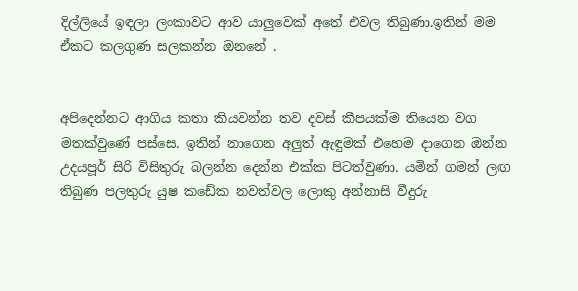දිල්ලියේ ඉඳලා ලංකාවට ආව යාලුවෙක් අතේ එවල තිබුණා.ඉතින් මම ඒකට කලගුණ සලකන්න ඔනනේ .


අපිදෙන්නට ආගිය කතා කියවන්න තව දවස් කීපයක්ම තියෙන වග මතක්වුණේ පස්සෙ. ඉතින් නාගෙන අලුත් ඇඳුමක් එහෙම දාගෙන ඔන්න උදයපූර් සිරි විසිතුරු බලන්න දෙන්න එක්ක පිටත්වුණා. යමින් ගමන් ලඟ තිබුණ පලතුරු යුෂ කඩේක නවත්වල ලොකු අන්නාසි වීදුරු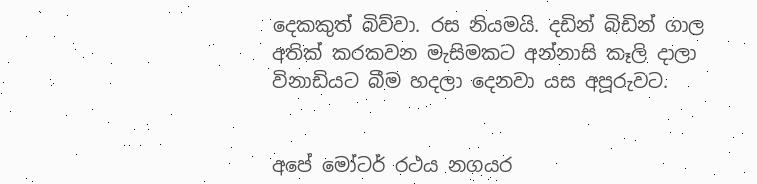දෙකකුත් බිව්වා. රස නියමයි. දඩින් බිඩින් ගාල අතික් කරකවන මැසිමකට අන්නාසි කෑලි දාලා විනාඩියට බීම හදලා දෙනවා යස අපූරුවට.


අපේ මෝටර් රථය නගයර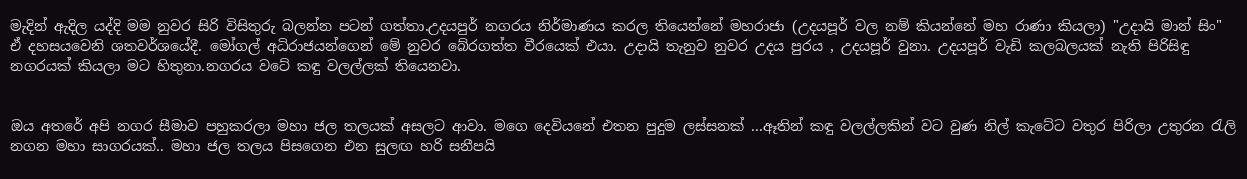මැදින් ඇදිල යද්දි මම නුවර සිරි විසිතුරු බලන්න පටන් ගත්තා.උදයපුර් නගරය නිර්මාණය කරල තියෙන්නේ මහරාජා (උදයපූර් වල නම් කියන්නේ මහ රාණා කියලා) "උදායි මාන් සිං" ඒ දහසයවෙනි ශතවර්ශයේදී. මෝගල් අධිරාජයන්ගෙන් මේ නුවර බේරගත්ත වීරයෙක් එයා. උදායි තැනුව නුවර උදය පුරය , උදයපූර් වුනා. උදයපූර් වැඩි කලබලයක් නැති පිරිසිඳු නගරයක් කියලා මට හිතුනා.නගරය වටේ කඳු වලල්ලක් තියෙනවා.


ඔය අතරේ අපි නගර සීමාව පහුකරලා මහා ජල තලයක් අසලට ආවා. මගෙ දෙවියනේ එතන පුදුම ලස්සනක් ...ඈතින් කඳු වලල්ලකින් වට වුණ නිල් කැටේට වතුර පිරිලා උතුරන රැලි නගන මහා සාගරයක්.. මහා ජල තලය පිසගෙන එන සුලඟ හරි සනීපයි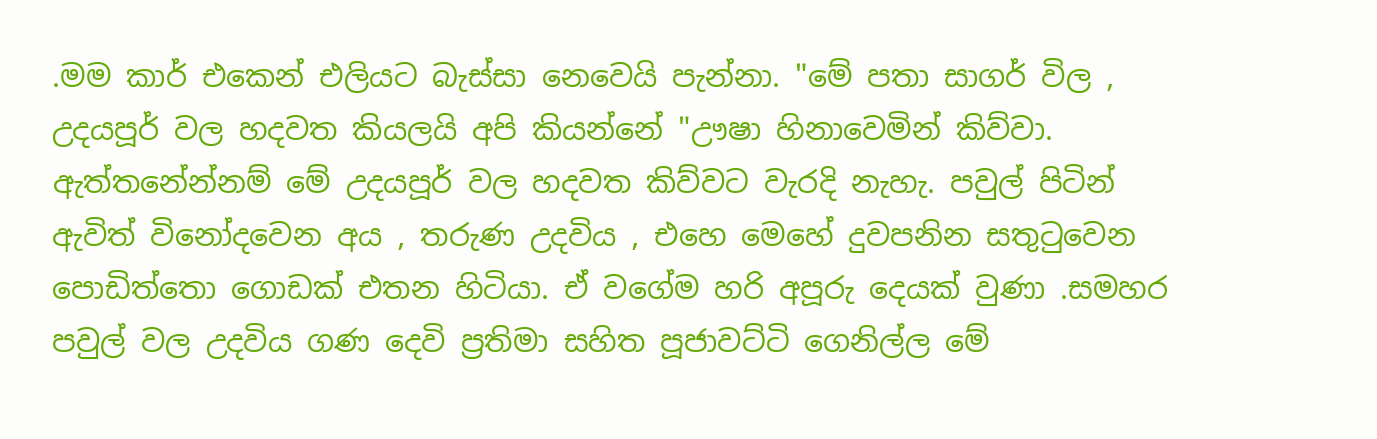.මම කාර් එකෙන් එලියට බැස්සා නෙවෙයි පැන්නා. "මේ පතා සාගර් විල , උදයපූර් වල හදවත කියලයි අපි කියන්නේ "ඌෂා හිනාවෙමින් කිව්වා. ඇත්තනේන්නම් මේ උදයපූර් වල හදවත කිව්වට වැරදි නැහැ. පවුල් පිටින් ඇවිත් විනෝදවෙන අය , තරුණ උදවිය , එහෙ මෙහේ දුවපනින සතුටුවෙන පොඩිත්තො ගොඩක් එතන හිටියා. ඒ වගේම හරි අපූරු දෙයක් වුණා .සමහර පවුල් වල උදවිය ගණ දෙවි ප්‍රතිමා සහිත පූජාවට්ටි ගෙනිල්ල මේ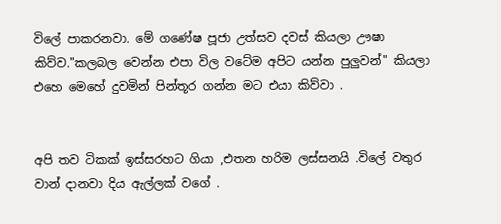විලේ පාකරනවා. මේ ගණේෂ පූජා උත්සව දවස් කියලා ඌෂා කිව්ව."කලබල වෙන්න එපා විල වටේම අපිට යන්න පුලුවන්" කියලා එහෙ මෙහේ දුවමින් පින්තූර ගන්න මට එයා කිව්වා .


අපි තව ටිකක් ඉස්සරහට ගියා ,එතන හරිම ලස්සනයි .විලේ වතුර වාන් දානවා දිය ඇල්ලක් වගේ .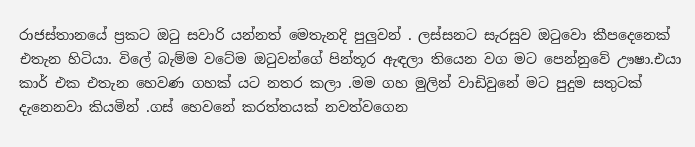රාජස්තානයේ ප්‍රකට ඔටු සවාරි යන්නත් මෙතැනදි පුලුවන් . ලස්සනට සැරසුව ඔටුවො කීපදෙනෙක් එතැන හිටියා. විලේ බැම්ම වටේම ඔටුවන්ගේ පින්තූර ඇඳලා තියෙන වග මට පෙන්නුවේ ඌෂා.එයා කාර් එක එතැන හෙවණ ගහක් යට නතර කලා .මම ගහ මුලින් වාඩිවුනේ මට පුදුම සතුටක් දැනෙනවා කියමින් .ගස් හෙවනේ කරත්තයක් නවත්වගෙන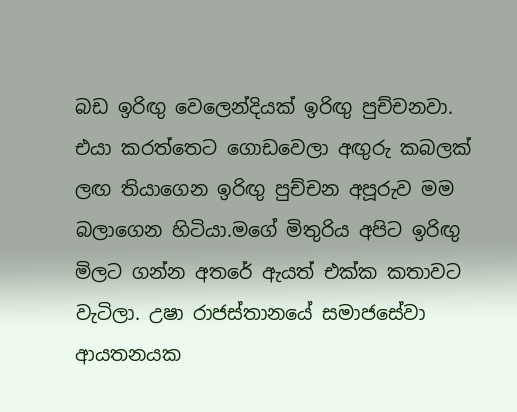බඩ ඉරිඟු වෙලෙන්දියක් ඉරිඟු පුච්චනවා. එයා කරත්තෙට ගොඩවෙලා අඟුරු කබලක් ලඟ තියාගෙන ඉරිඟු පුච්චන අපූරුව මම බලාගෙන හිටියා.මගේ මිතුරිය අපිට ඉරිඟු මිලට ගන්න අතරේ ඇයත් එක්ක කතාවට වැටිලා. උෂා රාජස්තානයේ සමාජසේවා ආයතනයක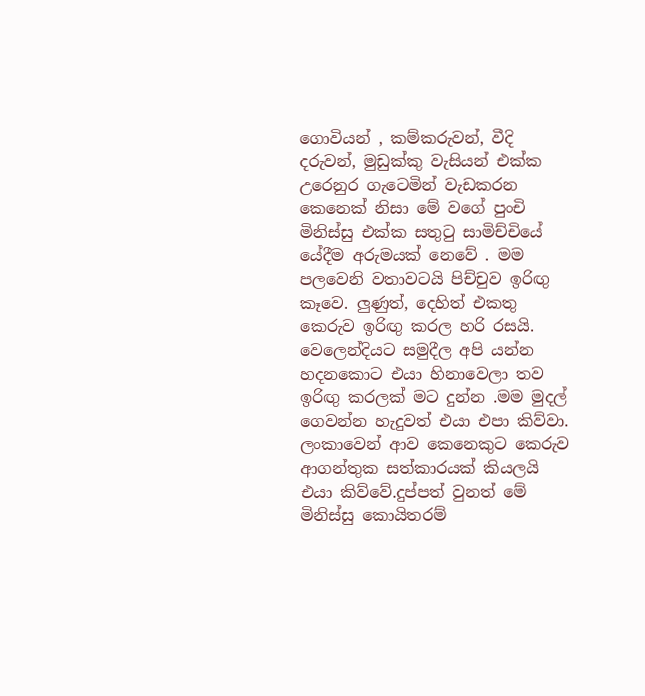ගොවියන් , කම්කරුවන්, වීදි දරුවන්, මුඩුක්කු වැසියන් එක්ක උරෙනුර ගැටෙමින් වැඩකරන කෙනෙක් නිසා මේ වගේ පුංචි මිනිස්සු එක්ක සතුටු සාමිච්චියේ යේදීම අරුමයක් නෙවේ . මම පලවෙනි වතාවටයි පිච්චුව ඉරිඟු කෑවෙ. ලුණුත්, දෙහිත් එකතු කෙරුව ඉරිඟු කරල හරි රසයි. වෙලෙන්දියට සමුදීල අපි යන්න හදනකොට එයා හිනාවෙලා තව ඉරිඟු කරලක් මට දුන්න .මම මුදල් ගෙවන්න හැදුවත් එයා එපා කිව්වා. ලංකාවෙන් ආව කෙනෙකුට කෙරුව ආගන්තුක සත්කාරයක් කියලයි එයා කිව්වේ.දුප්පත් වුනත් මේ මිනිස්සු කොයිතරම්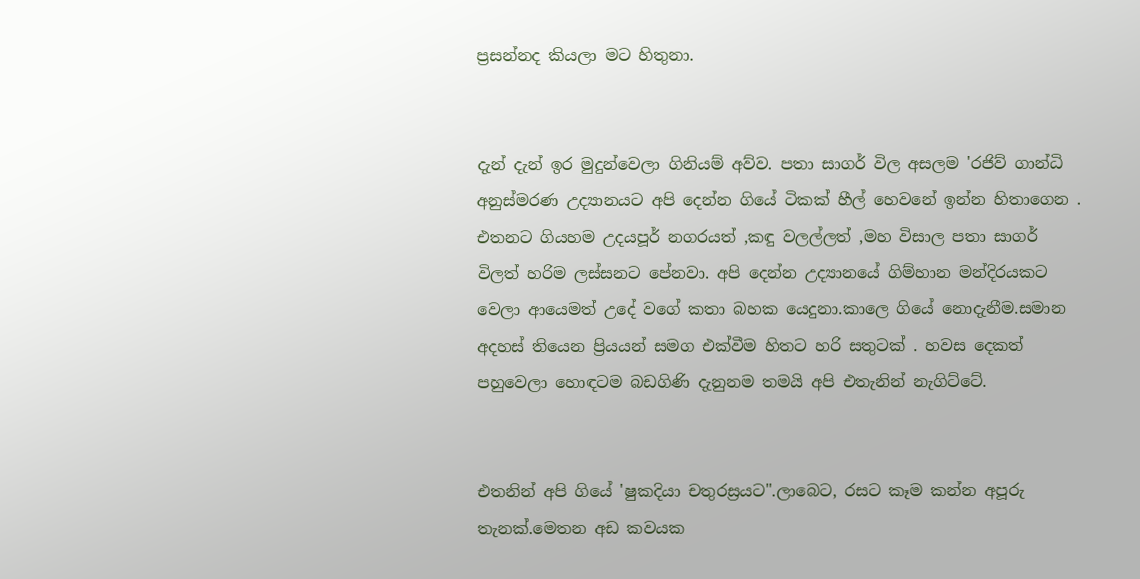ප්‍රසන්නද කියලා මට හිතුනා.


දැන් දැන් ඉර මුදුන්වෙලා ගිනියම් අව්ව. පතා සාගර් විල අසලම 'රජිව් ගාන්ධි අනුස්මරණ උද්‍යානයට අපි දෙන්න ගියේ ටිකක් හීල් හෙවනේ ඉන්න හිතාගෙන . එතනට ගියහම උදයපූර් නගරයත් ,කඳු වලල්ලත් ,මහ විසාල පතා සාගර් විලත් හරිම ලස්සනට පේනවා. අපි දෙන්න උද්‍යානයේ ගිම්හාන මන්දිරයකට වෙලා ආයෙමත් උදේ වගේ කතා බහක යෙදුනා.කාලෙ ගියේ නොදැනීම.සමාන අදහස් තියෙන ප්‍රියයන් සමග එක්වීම හිතට හරි සතුටක් . හවස දෙකත් පහුවෙලා හොඳටම බඩගිණි දැනුනම තමයි අපි එතැනින් නැගිට්ටේ.


එතනින් අපි ගියේ 'ෂුකදියා චතුරස්‍රයට".ලාබෙට, රසට කෑම කන්න අපූරු තැනක්.මෙතන අඩ කවයක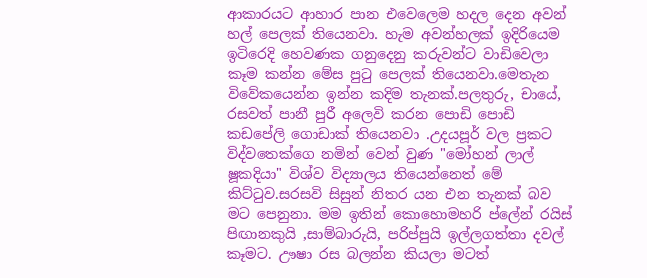ආකාරයට ආහාර පාන එවෙලෙම හදල දෙන අවන් හල් පෙලක් තියෙනවා. හැම අවන්හලක් ඉදිරියෙම ඉටිරෙදි හෙවණක ගනුදෙනු කරුවන්ට වාඩිවෙලා කෑම කන්න මේස පුටු පෙලක් තියෙනවා.මෙතැන විවේකයෙන්න ඉන්න කදිම තැනක්.පලතුරු, චායේ, රසවත් පානී පුරී අලෙවි කරන පොඩි පොඩි කඩපේලි ගොඩාක් තියෙනවා .උදයපූර් වල ප්‍රකට විද්වතෙක්ගෙ නමින් වෙන් වුණ "මෝහන් ලාල් ෂූකදියා" විශ්ව විද්‍යාලය තියෙන්නෙත් මේ කිට්ටුව.සරසවි සිසුන් නිතර යන එන තැනක් බව මට පෙනුනා. මම ඉතින් කොහොමහරි ප්ලේන් රයිස් පිඟානකුයි ,සාම්බාරුයි, පරිප්පුයි ඉල්ලගත්තා දවල් කෑමට. ඌෂා රස බලන්න කියලා මටත්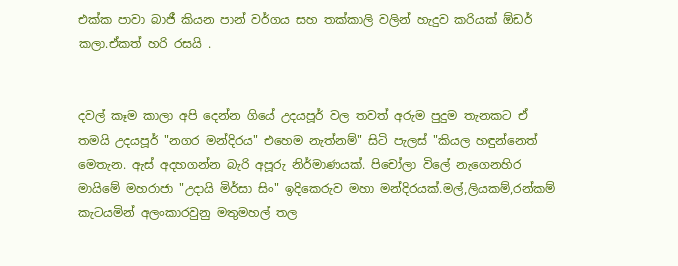එක්ක පාවා බාජී කියන පාන් වර්ගය සහ තක්කාලි වලින් හැදුව කරියක් ඕඩර් කලා.ඒකත් හරි රසයි .


දවල් කෑම කාලා අපි දෙන්න ගියේ උදයපූර් වල තවත් අරුම පුදුම තැනකට ඒ තමයි උදයපූර් "නගර මන්දිරය" එහෙම නැත්නම්" සිටි පැලස් "කියල හඳුන්නෙත් මෙතැන. ඇස් අදහගන්න බැරි අපූරු නිර්මාණයක්. පිචෝලා විලේ නැගෙනහිර මායිමේ මහරාජා "උදායි මිර්සා සිං" ඉදිකෙරුව මහා මන්දිරයක්.මල්,ලියකම්,රන්කම් කැටයමින් අලංකාරවුනු මතුමහල් තල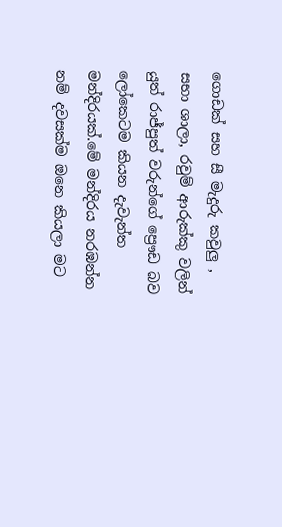ගොඩක් සහ සී මැදුරු කවුලු , සභා ශාලා, රවුම් ආරුක්කු වලින් යුත් රාජ්පුත් වරුන්ගේ ප්‍රෞඩ බව ලෝකෙටම කියන දැවැන්ත මන්දිරයක්.මේ මන්දිරය නරඹන්න නම් දවසක්ම ඔනෙ කියලා මට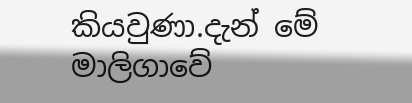කියවුණා.දැන් මේ මාලිගාවේ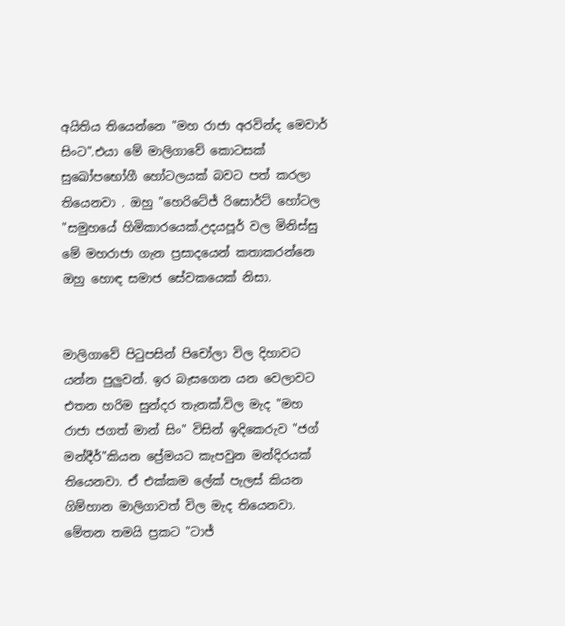අයිතිය තියෙන්නෙ "මහ රාජා අරවින්ද මෙවාර් සිංට".එයා මේ මාලිගාවේ කොටසක් සුඛෝපභෝගී හෝටලයක් බවට පත් කරලා තියෙනවා . ඔහු "හෙරිටේජ් රිසොර්ට් හෝටල "සමුහයේ හිමිකාරයෙක්.උදයපූර් වල මිනිස්සු මේ මහරාජා ගැන ප්‍රසාදයෙන් කතාකරන්නෙ ඔහු හොඳ සමාජ සේවකයෙක් නිසා.


මාලිගාවේ පිටුපසින් පිචෝලා විල දිහාවට යන්න පුලුවන්. ඉර බැසගෙන යන වෙලාවට එතන හරිම සුන්දර තැනක්.විල මැද "මහ රාජා ජගත් මාන් සිං" විසින් ඉදිකෙරුව "ජග් මන්දීර්"කියන ප්‍රේමයට කැපවුන මන්දිරයක් තියෙනවා. ඒ එක්කම ලේක් පැලස් කියන ගිම්හාන මාලිගාවත් විල මැද තියෙනවා. මේතන තමයි ප්‍රකට "ටාජ්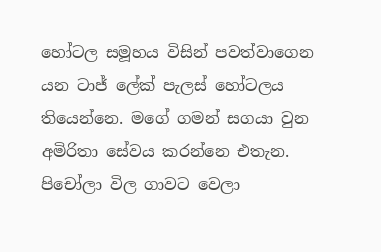හෝටල සමූහය විසින් පවත්වාගෙන යන ටාජ් ලේක් පැලස් හෝටලය තියෙන්නෙ. මගේ ගමන් සගයා වුන අමිරිතා සේවය කරන්නෙ එතැන. පිචෝලා විල ගාවට වෙලා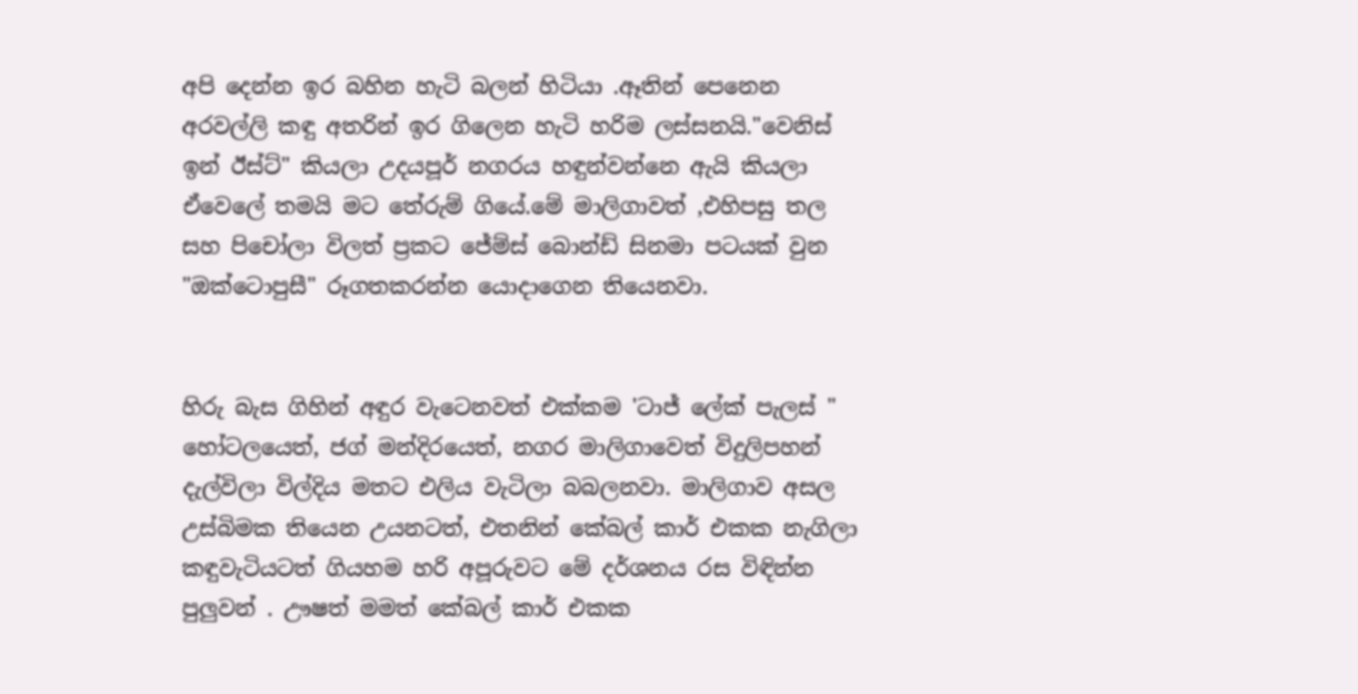අපි දෙන්න ඉර බහින හැටි බලන් හිටියා .ඈතින් පෙනෙන අරවල්ලි කඳු අතරින් ඉර ගිලෙන හැටි හරිම ලස්සනයි."වෙනිස් ඉන් ඊස්ට්" කියලා උදයපූර් නගරය හඳුන්වන්නෙ ඇයි කියලා ඒවෙලේ තමයි මට තේරුම් ගියේ.මේ මාලිගාවත් ,එහිපසු තල සහ පිචෝලා විලත් ප්‍රකට ජේම්ස් බොන්ඩ් සිනමා පටයක් වුන "ඔක්ටොපුසී" රූගතකරන්න යොදාගෙන තියෙනවා.


හිරු බැස ගිහින් අඳුර වැටෙනවත් එක්කම 'ටාජ් ලේක් පැලස් " හෝටලයෙත්, ජග් මන්දිරයෙත්, නගර මාලිගාවෙත් විදුලිපහන් දැල්විලා විල්දිය මතට එලිය වැටිලා බබලනවා. මාලිගාව අසල උස්බිමක තියෙන උයනටත්, එතනින් කේබල් කාර් එකක නැගිලා කඳුවැටියටත් ගියහම හරි අපූරුවට මේ දර්ශනය රස විඳින්න පුලුවන් . ඌෂත් මමත් කේබල් කාර් එකක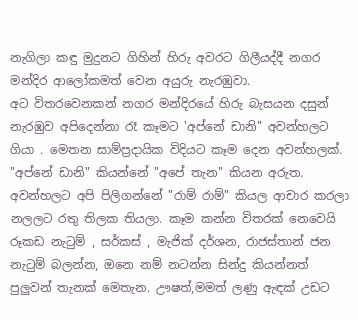නැගිලා කඳු මුදුනට ගිහින් හිරු අවරට ගිලීයද්දී නගර මන්දිර ආලෝකමත් වෙන අයුරු නැරඹුවා.
අට විතරවෙනකන් නගර මන්දිරයේ හිරු බැසයන දසුන් නැරඹුව අපිදෙන්නා රෑ කෑමට 'අප්නේ ඩානි" අවන්හලට ගියා . මෙතන සාම්ප්‍රදායික විදියට කෑම දෙන අවන්හලක්. "අප්නේ ඩානි" කියන්නේ "අපේ තැන" කියන අරුත. අවන්හලට අපි පිලිගන්නේ "රාම් රාම්" කියල ආචාර කරලා නලලට රතු තිලක තියලා. කෑම කන්න විතරක් නෙවෙයි රූකඩ නැටුම් , සර්කස් , මැජික් දර්ශන, රාජස්තාන් ජන නැටුම් බලන්න, ඔනෙ නම් නටන්න සින්දු කියන්නත් පුලුවන් තැනක් මෙතැන. ඌෂත්,මමත් ලණු ඇඳක් උඩට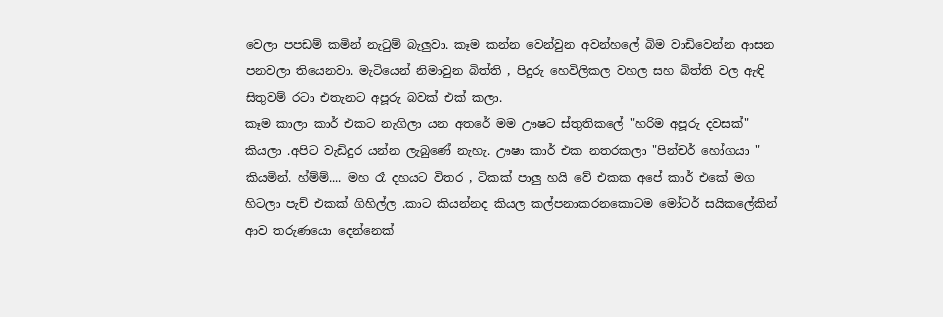වෙලා පපඩම් කමින් නැටුම් බැලුවා. කෑම කන්න වෙන්වුන අවන්හලේ බිම වාඩිවෙන්න ආසන පනවලා තියෙනවා. මැටියෙන් නිමාවුන බිත්ති , පිදුරු හෙවිලිකල වහල සහ බිත්ති වල ඇඳි සිතුවම් රටා එතැනට අපූරු බවක් එක් කලා.
කෑම කාලා කාර් එකට නැගිලා යන අතරේ මම ඌෂට ස්තුතිකලේ "හරිම අපූරු දවසක්" කියලා .අපිට වැඩිදුර යන්න ලැබුණේ නැහැ. ඌෂා කාර් එක නතරකලා "පින්චර් හෝගයා " කියමින්. හ්ම්ම්.... මහ රෑ දහයට විතර , ටිකක් පාලු හයි වේ එකක අපේ කාර් එකේ මග හිටලා පැච් එකක් ගිහිල්ල .කාට කියන්නද කියල කල්පනාකරනකොටම මෝටර් සයිකලේකින් ආව තරුණයො දෙන්නෙක්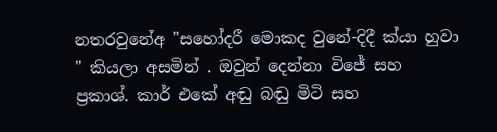නතරවුනේඅ "සහෝදරී මොකද වුනේ-දිදී ක්යා හුවා " කියලා අසමින් . ඔවුන් දෙන්නා විජේ සහ ප්‍රකාශ්. කාර් එකේ අඬු බඬු මිටි සහ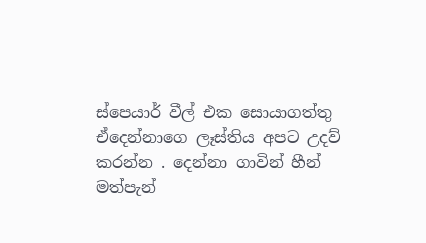ස්පෙයාර් වීල් එක සොයාගත්තු ඒදෙන්නාගෙ ලෑස්තිය අපට උදව් කරන්න . දෙන්නා ගාවින් හීන් මත්පැන්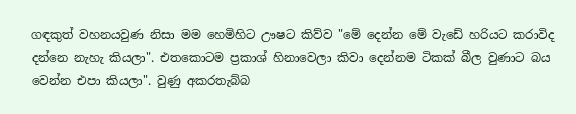ගඳකුත් වහනයවුණ නිසා මම හෙමිහිට ඌෂට කිව්ව "මේ දෙන්න මේ වැඩේ හරියට කරාවිද දන්නෙ නැහැ කියලා". එතකොටම ප්‍රකාශ් හිනාවෙලා කිවා දෙන්නම ටිකක් බීල වුණාට බය වෙන්න එපා කියලා". වුණු අකරතැබ්බ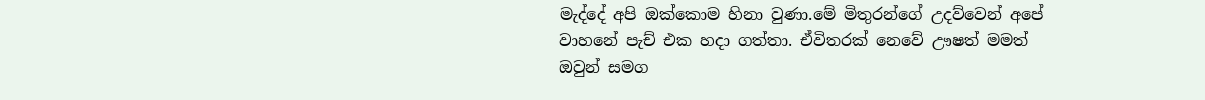මැද්දේ අපි ඔක්කොම හිනා වුණා.මේ මිතුරන්ගේ උදව්වෙන් අපේ වාහනේ පැච් එක හදා ගත්තා. ඒවිතරක් නෙවේ ඌෂත් මමත් ඔවුන් සමග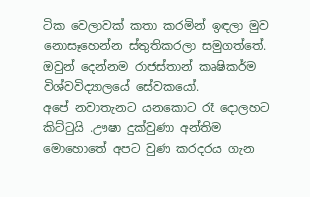ටික වෙලාවක් කතා කරමින් ඉඳලා මුව නොසෑහෙන්න ස්තුතිකරලා සමුගත්තේ. ඔවුන් දෙන්නම රාජස්තාන් කෘෂිකර්ම විශ්වවිද්‍යාලයේ සේවකයෝ.
අපේ නවාතැනට යනකොට රෑ දොලහට කිට්ටුයි .ඌෂා දුක්වුණා අන්තිම මොහොතේ අපට වුණ කරදරය ගැන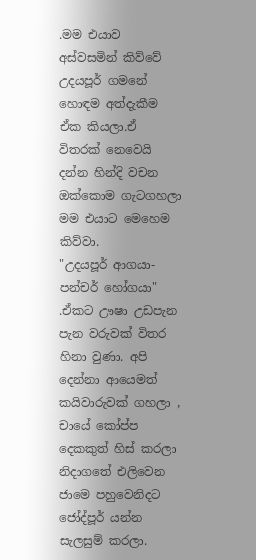.මම එයාව අස්වසමින් කිව්වේ උදයපූර් ගමනේ හොඳම අත්දැකීම ඒක කියලා.ඒ විතරක් නෙවෙයි දන්න හින්දි වචන ඔක්කොම ගැටගහලා මම එයාට මෙහෙම කිව්වා.
"උදයපූර් ආගයා-පන්චර් හෝගයා" .ඒකට ඌෂා උඩපැන පැන වරුවක් විතර හිනා වුණා. අපි දෙන්නා ආයෙමත් කයිවාරුවක් ගහලා , චායේ කෝප්ප දෙකකුත් හිස් කරලා නිදාගතේ එලිවෙන ජාමෙ පහුවෙනිදට ජෝද්පූර් යන්න සැලසුම් කරලා.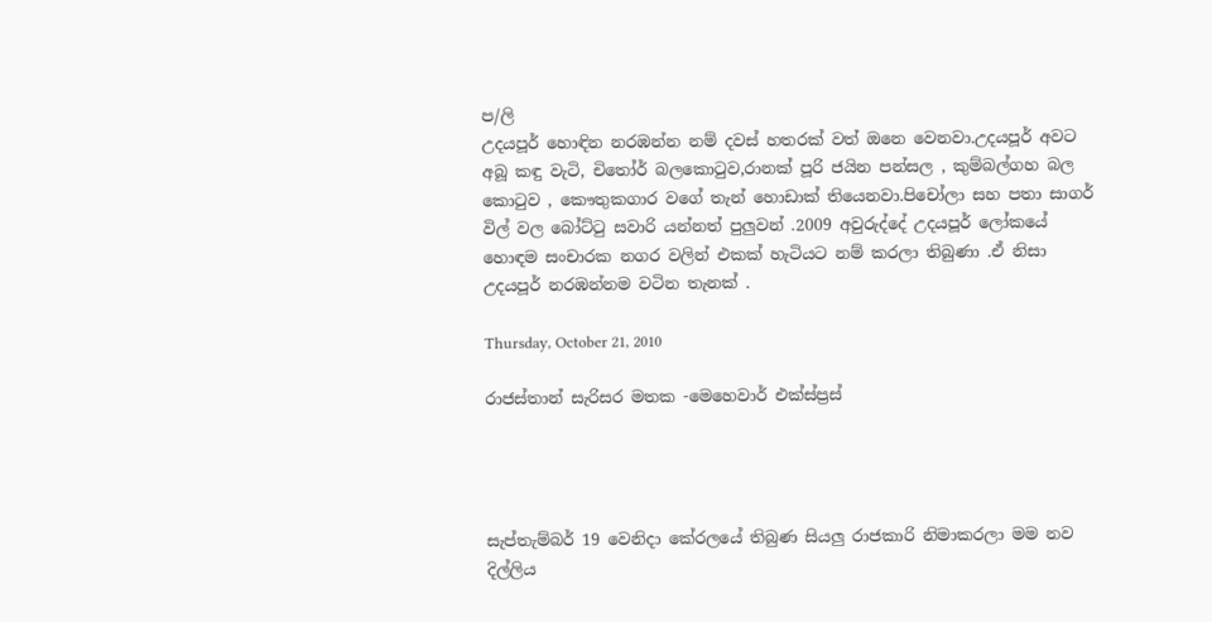ප/ලි
උදයපූර් හොඳින නරඹන්න නම් දවස් හතරක් වත් ඔනෙ වෙනවා.උදයපූර් අවට අබූ කඳු වැටි, චිතෝර් බලකොටුව,රානක් පූරි ජයින පන්සල , කුම්බල්ගහ බල කොටුව , කෞතුකගාර වගේ තැන් හොඩාක් තියෙනවා.පිචෝලා සහ පතා සාගර් විල් වල බෝට්ටු සවාරි යන්නත් පුලුවන් .2009 අවුරුද්දේ උදයපූර් ලෝකයේ හොඳම සංචාරක නගර වලින් එකක් හැටියට නම් කරලා තිබුණා .ඒ නිසා උදයපූර් නරඹන්නම වටින තැනක් .

Thursday, October 21, 2010

රාජස්තාන් සැරිසර මතක -මෙහෙවාර් එක්ස්ප්‍රස්




සැප්තැම්බර් 19 වෙනිදා කේරලයේ තිබුණ සියලු රාජකාරි නිමාකරලා මම නව දිල්ලිය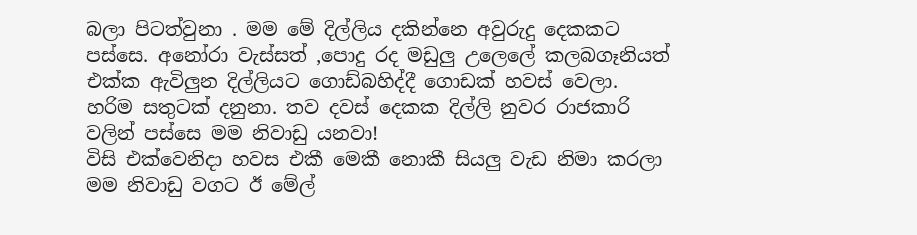බලා පිටත්වුනා . මම මේ දිල්ලිය දකින්නෙ අවුරුදු දෙකකට පස්සෙ. අනෝරා වැස්සත් ,පොදු රද මඩුලු උලෙලේ කලබගෑනියත් එක්ක ඇවිලුන දිල්ලියට ගොඩ්බහිද්දී ගොඩක් හවස් වෙලා. හරිම සතුටක් දනුනා. තව දවස් දෙකක දිල්ලි නුවර රාජකාරි වලින් පස්සෙ මම නිවාඩු යනවා!
විසි එක්වෙනිදා හවස එකී මෙකී නොකී සියලු වැඩ නිමා කරලා මම නිවාඩු වගට ඊ මේල්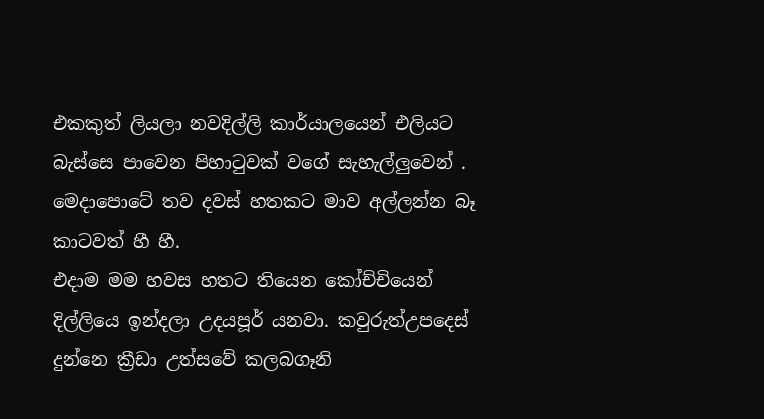එකකුත් ලියලා නවදිල්ලි කාර්යාලයෙන් එලියට බැස්සෙ පාවෙන පිහාටුවක් වගේ සැහැල්ලුවෙන් . මෙදාපොටේ තව දවස් හතකට මාව අල්ලන්න බෑ කාටවත් හී හී.
එදාම මම හවස හතට තියෙන කෝච්චියෙන් දිල්ලියෙ ඉන්දලා උදයපූර් යනවා. කවුරුත්උපදෙස් දුන්නෙ ක්‍රීඩා උත්සවේ කලබගෑනි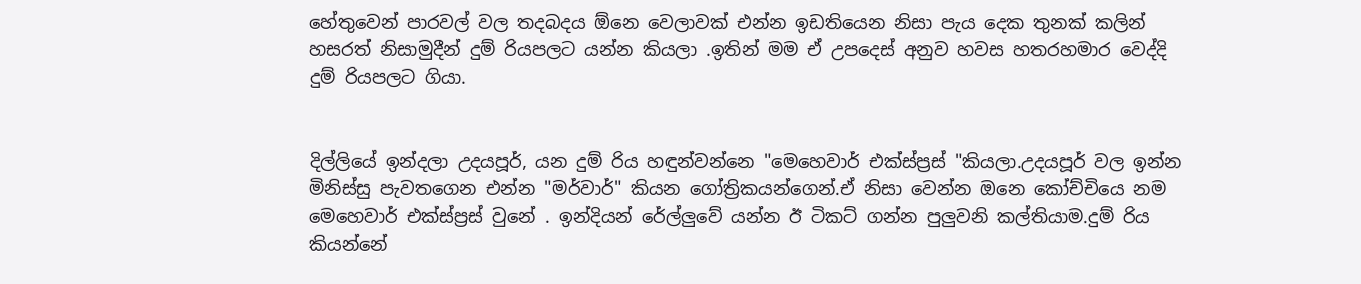හේතුවෙන් පාරවල් වල තදබදය ඕනෙ වෙලාවක් එන්න ඉඩතියෙන නිසා පැය දෙක තුනක් කලින් හසරත් නිසාමුදීන් දුම් රියපලට යන්න කියලා .ඉතින් මම ඒ උපදෙස් අනුව හවස හතරහමාර වෙද්දි දුම් රියපලට ගියා.


දිල්ලියේ ඉන්දලා උදයපූර්, යන දුම් රිය හඳුන්වන්නෙ "මෙහෙවාර් එක්ස්ප්‍රස් "කියලා.උදයපූර් වල ඉන්න මිනිස්සු පැවතගෙන එන්න "මර්වාර්" කියන ගෝත්‍රිකයන්ගෙන්.ඒ නිසා වෙන්න ඔනෙ කෝච්චියෙ නම මෙහෙවාර් එක්ස්ප්‍රස් වුනේ . ඉන්දියන් රේල්ලුවේ යන්න ඊ ටිකට් ගන්න පුලුවනි කල්තියාම.දුම් රිය කියන්නේ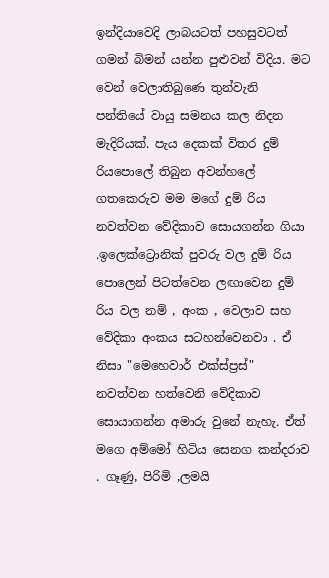ඉන්දියාවෙදි ලාබයටත් පහසුවටත් ගමන් බිමන් යන්න පුළුවන් විදිය. මට වෙන් වෙලාතිබුණෙ තුන්වැනි පන්තියේ වායු සමනය කල නිදන මැදිරියක්. පැය දෙකක් විතර දුම් රියපොලේ තිබුන අවන්හලේ ගතකෙරුව මම මගේ දුම් රිය නවත්වන වේදිකාව සොයගන්න ගියා .ඉලෙක්ට්‍රොනික් පුවරු වල දුම් රිය පොලෙන් පිටත්වෙන ලඟාවෙන දුම් රිය වල නම් , අංක , වෙලාව සහ වේදිකා අංකය සටහන්වෙනවා . ඒ නිසා "මෙහෙවාර් එක්ස්ප්‍රස්" නවත්වන හත්වෙනි වේදිකාව සොයාගන්න අමාරු වුනේ නැහැ. ඒත් මගෙ අම්මෝ හිටිය සෙනග කන්දරාව . ගෑණු, පිරිමි ,ලමයි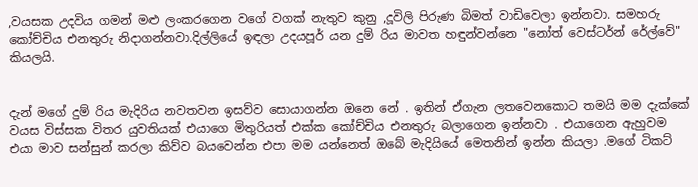,වයසක උදවිය ගමන් මළු ලංකරගෙන වගේ වගක් නැතුව කුනු ,දූවිලි පිරුණ බිමත් වාඩිවෙලා ඉන්නවා. සමහරු කෝච්චිය එනතුරු නිදාගන්නවා.දිල්ලියේ ඉඳලා උදයපූර් යන දුම් රිය මාවත හඳුන්වන්නෙ "නෝත් වෙස්ටර්න් රේල්වේ" කියලයි.


දැන් මගේ දුම් රිය මැදිරිය නවතවන ඉසව්ව සොයාගන්න ඔනෙ නේ . ඉතින් ඒගැන ලතවෙනකොට තමයි මම දැක්කේ වයස විස්සක විතර යුවතියක් එයාගෙ මිතුරියත් එක්ක කෝච්චිය එනතුරු බලාගෙන ඉන්නවා . එයාගෙන ඇහුවම එයා මාව සන්සුන් කරලා කිව්ව බයවෙන්න එපා මම යන්නෙත් ඔබේ මැදියියේ මෙතනින් ඉන්න කියලා .මගේ ටිකට්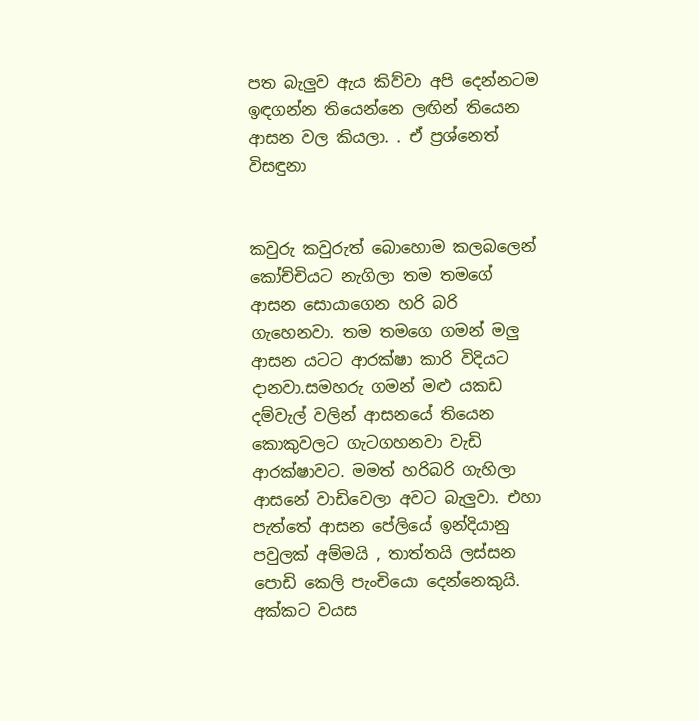පත බැලුව ඇය කිව්වා අපි දෙන්නටම ඉඳගන්න තියෙන්නෙ ලඟින් තියෙන ආසන වල කියලා. . ඒ ප්‍රශ්නෙත් විසඳුනා


කවුරු කවුරුත් බොහොම කලබලෙන් කෝච්චියට නැගිලා තම තමගේ ආසන සොයාගෙන හරි බරි ගැහෙනවා. තම තමගෙ ගමන් මලු ආසන යටට ආරක්ෂා කාරි විදියට දානවා.සමහරු ගමන් මළු යකඩ දම්වැල් වලින් ආසනයේ තියෙන කොකුවලට ගැටගහනවා වැඩි ආරක්ෂාවට. මමත් හරිබරි ගැහිලා ආසනේ වාඩිවෙලා අවට බැලුවා. එහා පැත්තේ ආසන පේලියේ ඉන්දියානු පවුලක් අම්මයි , තාත්තයි ලස්සන පොඩි කෙලි පැංචියො දෙන්නෙකුයි. අක්කට වයස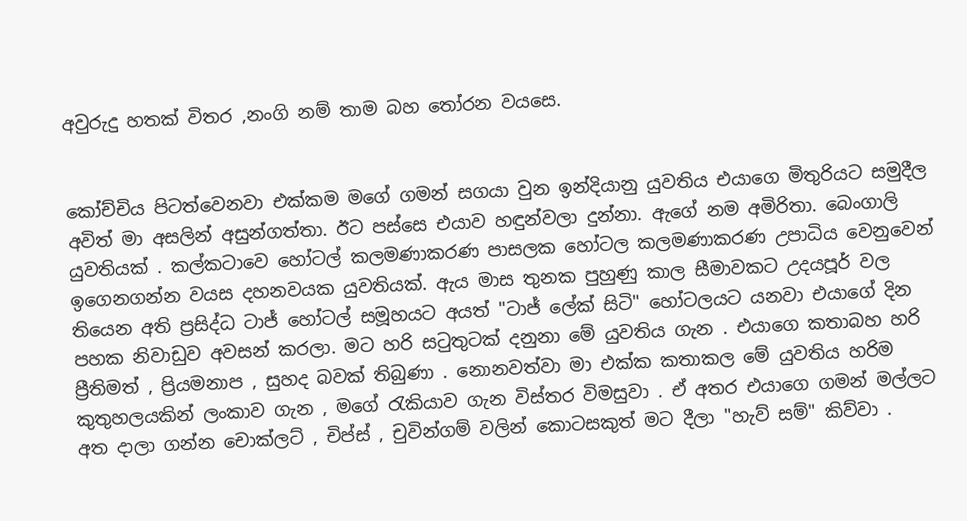අවුරුදු හතක් විතර ,නංගි නම් තාම බහ තෝරන වයසෙ.


කෝච්චිය පිටත්වෙනවා එක්කම මගේ ගමන් සගයා වුන ඉන්දියානු යුවතිය එයාගෙ මිතුරියට සමුදීල අවිත් මා අසලින් අසුන්ගත්තා. ඊට පස්සෙ එයාව හඳුන්වලා දුන්නා. ඇගේ නම අමිරිතා. බෙංගාලි යුවතියක් . කල්කටාවෙ හෝටල් කලමණාකරණ පාසලක හෝටල කලමණාකරණ උපාධිය වෙනුවෙන් ඉගෙනගන්න වයස දහනවයක යුවතියක්. ඇය මාස තුනක පුහුණු කාල සීමාවකට උදයපූර් වල තියෙන අති ප්‍රසිද්ධ ටාජ් හෝටල් සමූහයට අයත් "ටාජ් ලේක් සිටි" හෝටලයට යනවා එයාගේ දින පහක නිවාඩුව අවසන් කරලා. මට හරි සටුතුටක් දනුනා මේ යුවතිය ගැන . එයාගෙ කතාබහ හරි ප්‍රීතිමත් , ප්‍රියමනාප , සුහද බවක් තිබුණා . නොනවත්වා මා එක්ක කතාකල මේ යුවතිය හරිම කුතුහලයකින් ලංකාව ගැන , මගේ රැකියාව ගැන විස්තර විමසුවා . ඒ අතර එයාගෙ ගමන් මල්ලට අත දාලා ගන්න චොක්ලට් , චිප්ස් , චුවින්ගම් වලින් කොටසකුත් මට දීලා "හැව් සම්" කිව්වා .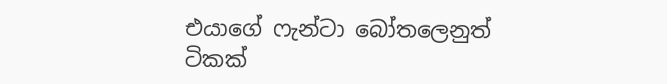එයාගේ ෆැන්ටා බෝතලෙනුත් ටිකක්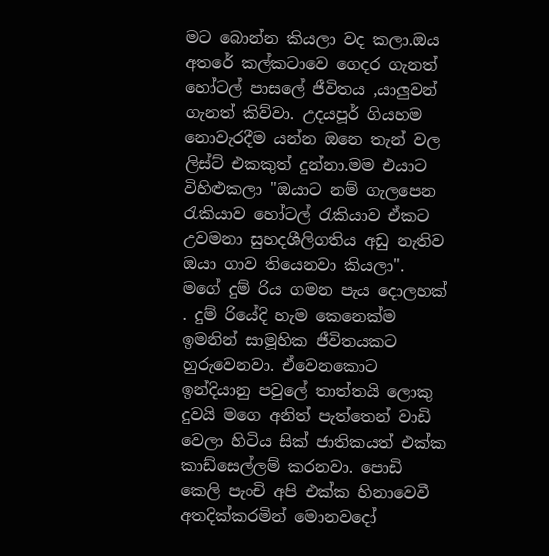මට බොන්න කියලා වද කලා.ඔය අතරේ කල්කටාවෙ ගෙදර ගැනත් හෝටල් පාසලේ ජීවිතය ,යාලුවන් ගැනත් කිව්වා. උදයපූර් ගියහම නොවැරදීම යන්න ඔනෙ තැන් වල ලිස්ට් එකකුත් දුන්නා.මම එයාට විහිළුකලා "ඔයාට නම් ගැලපෙන රැකියාව හෝටල් රැකියාව ඒකට උවමනා සුහදශීලිගතිය අඩු නැතිව ඔයා ගාව තියෙනවා කියලා".
මගේ දුම් රිය ගමන පැය දොලහක් . දුම් රියේදි හැම කෙනෙක්ම ඉමනින් සාමූහික ජීවිතයකට හුරුවෙනවා. ඒවෙනකොට ඉන්දියානු පවුලේ තාත්තයි ලොකු දුවයි මගෙ අනිත් පැත්තෙන් වාඩි වෙලා හිටිය සික් ජාතිකයත් එක්ක කාඩ්සෙල්ලම් කරනවා. පොඩි කෙලි පැංචි අපි එක්ක හිනාවෙවී අතදික්කරමින් මොනවදෝ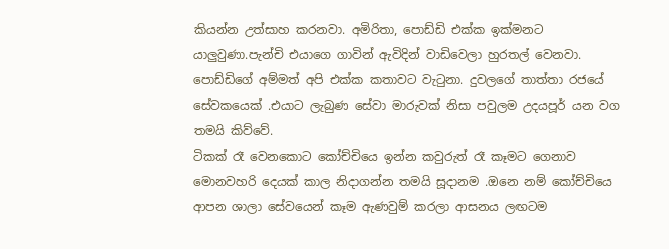කියන්න උත්සාහ කරනවා. අමිරිතා, පොඩ්ඩි එක්ක ඉක්මනට යාලුවුණා.පැන්චි එයාගෙ ගාවින් ඇවිදින් වාඩිවෙලා හුරතල් වෙනවා. පොඩ්ඩිගේ අම්මත් අපි එක්ක කතාවට වැටුනා. දුවලගේ තාත්තා රජයේ සේවකයෙක් .එයාට ලැබුණ සේවා මාරුවක් නිසා පවුලම උදයපූර් යන වග තමයි කිව්වේ.
ටිකක් රෑ වෙනකොට කෝච්චියෙ ඉන්න කවුරුත් රෑ කෑමට ගෙනාව මොනවහරි දෙයක් කාල නිදාගන්න තමයි සූදානම .ඔනෙ නම් කෝච්චියෙ ආපන ශාලා සේවයෙන් කෑම ඇණවුම් කරලා ආසනය ලඟටම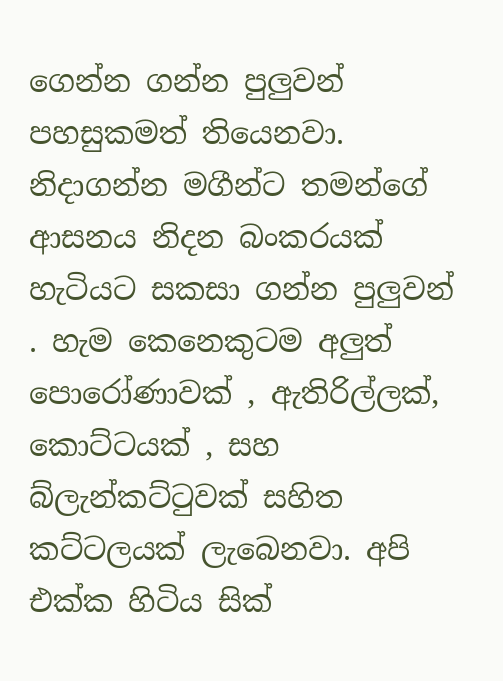ගෙන්න ගන්න පුලුවන් පහසුකමත් තියෙනවා. නිදාගන්න මගීන්ට තමන්ගේ ආසනය නිදන බංකරයක් හැටියට සකසා ගන්න පුලුවන් . හැම කෙනෙකුටම අලුත් පොරෝණාවක් , ඇතිරිල්ලක්, කොට්ටයක් , සහ බ්ලැන්කට්ටුවක් සහිත කට්ටලයක් ලැබෙනවා. අපි එක්ක හිටිය සික්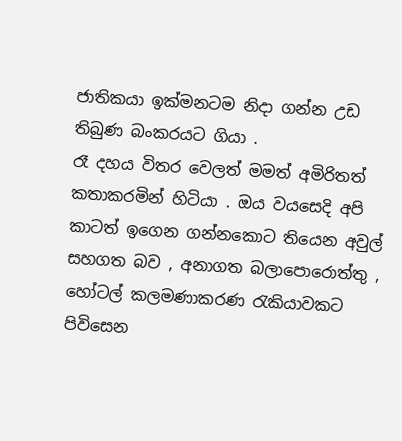ජාතිකයා ඉක්මනටම නිදා ගන්න උඩ තිබුණ බංකරයට ගියා .
රෑ දහය විතර වෙලත් මමත් අමිරිතත් කතාකරමින් හිටියා . ඔය වයසෙදි අපි කාටත් ඉගෙන ගන්නකොට තියෙන අවුල් සහගත බව , අනාගත බලාපොරොත්තු , හෝටල් කලමණාකරණ රැකියාවකට පිවිසෙන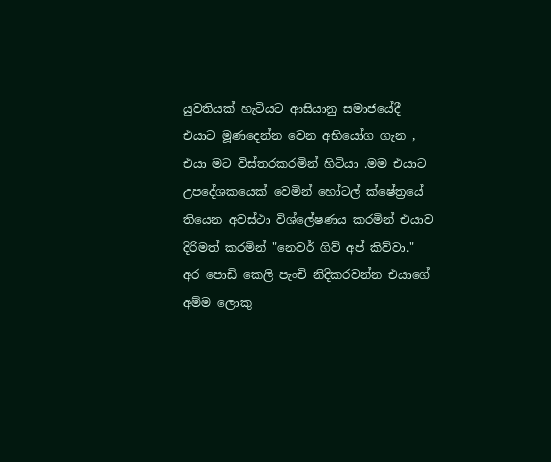යුවතියක් හැටියට ආසියානු සමාජයේදී එයාට මූණදෙන්න වෙන අභියෝග ගැන , එයා මට විස්තරකරමින් හිටියා .මම එයාට උපදේශකයෙක් වෙමින් හෝටල් ක්ෂේත්‍රයේ තියෙන අවස්ථා විශ්ලේෂණය කරමින් එයාව දිරිමත් කරමින් "නෙවර් ගිව් අප් කිව්වා."
අර පොඩි කෙලි පැංචි නිදිකරවන්න එයාගේ අම්ම ලොකු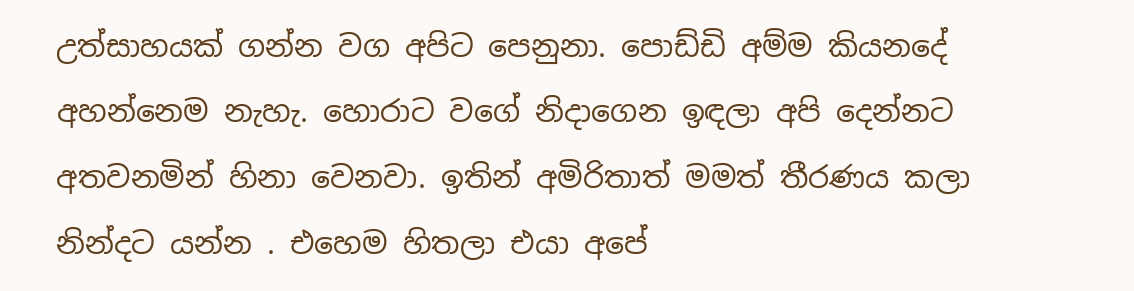උත්සාහයක් ගන්න වග අපිට පෙනුනා. පොඩ්ඩි අම්ම කියනදේ අහන්නෙම නැහැ. හොරාට වගේ නිදාගෙන ඉඳලා අපි දෙන්නට අතවනමින් හිනා වෙනවා. ඉතින් අමිරිතාත් මමත් තීරණය කලා නින්දට යන්න . එහෙම හිතලා එයා අපේ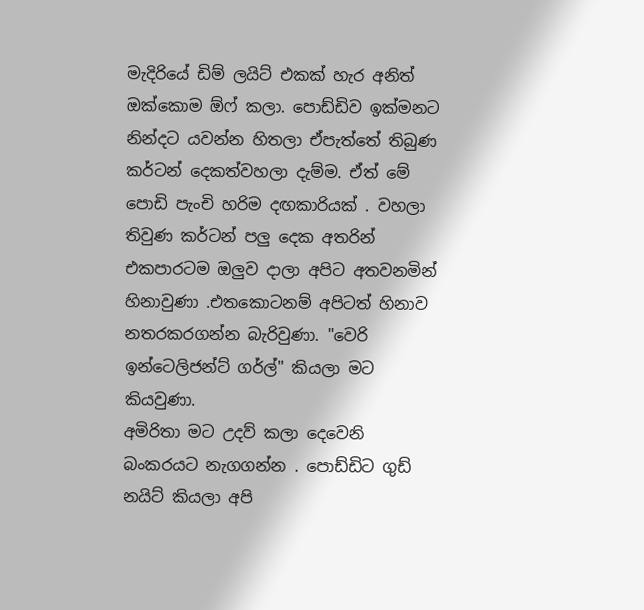මැදිරියේ ඩිම් ලයිට් එකක් හැර අනිත් ඔක්කොම ඕෆ් කලා. පොඩ්ඩිව ඉක්මනට නින්දට යවන්න හිතලා ඒපැත්තේ තිබුණ කර්ටන් දෙකත්වහලා දැම්ම. ඒත් මේ පොඩි පැංචි හරිම දඟකාරියක් . වහලා තිවුණ කර්ටන් පලු දෙක අතරින් එකපාරටම ඔලුව දාලා අපිට අතවනමින් හිනාවුණා .එතකොටනම් අපිටත් හිනාව නතරකරගන්න බැරිවුණා. "වෙරි ඉන්ටෙලිජන්ට් ගර්ල්" කියලා මට කියවුණා.
අමිරිතා මට උදව් කලා දෙවෙනි බංකරයට නැගගන්න . පොඩ්ඩිට ගුඩ් නයිට් කියලා අපි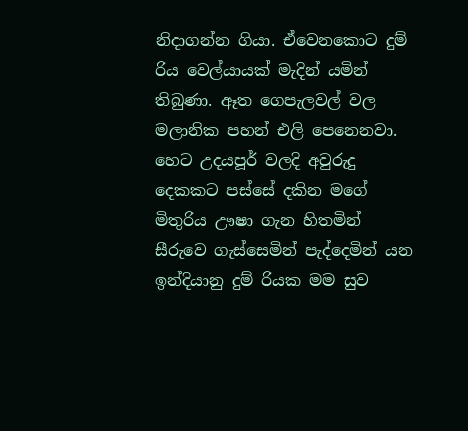නිදාගන්න ගියා. ඒවෙනකොට දුම් රිය වෙල්යායක් මැදින් යමින් තිබුණා. ඈත ගෙපැලවල් වල මලානික පහන් එලි පෙනෙනවා. හෙට උදයපූර් වලදි අවුරුදු දෙකකට පස්සේ දකින මගේ මිතුරිය ඌෂා ගැන හිතමින් සීරුවෙ ගැස්සෙමින් පැද්දෙමින් යන ඉන්දියානු දුම් රියක මම සුව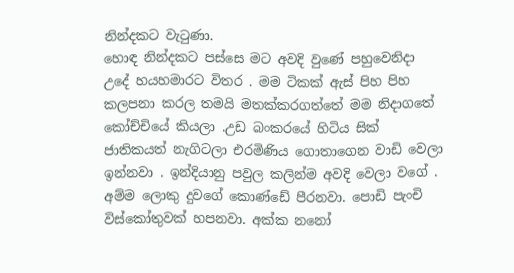නින්දකට වැටුණා.
හොඳ නින්දකට පස්සෙ මට අවදි වුණේ පහුවෙනිදා උදේ හයහමාරට විතර . මම ටිකක් ඇස් පිහ පිහ කලපනා කරල තමයි මතක්කරගත්තේ මම නිදාගතේ කෝච්චියේ කියලා .උඩ බංකරයේ හිටිය සික් ජාතිකයත් නැගිටලා එරමිණිය ගොතාගෙන වාඩි වෙලා ඉන්නවා . ඉන්දියානු පවුල කලින්ම අවදි වෙලා වගේ . අම්ම ලොකු දුවගේ කොණ්ඩේ පීරනවා. පොඩි පැංචි විස්කෝතුවක් හපනවා. අක්ක නනෝ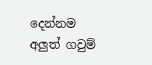දෙන්නම අලුත් ගවුම්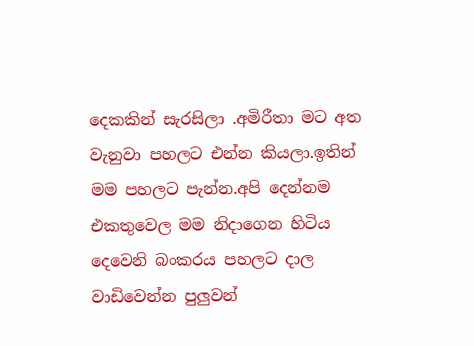දෙකකින් සැරසිලා .අමිරීතා මට අත වැනුවා පහලට එන්න කියලා.ඉතින් මම පහලට පැන්න.අපි දෙන්නම එකතුවෙල මම නිදාගෙන හිටිය දෙවෙනි බංකරය පහලට දාල වාඩිවෙන්න පුලුවන්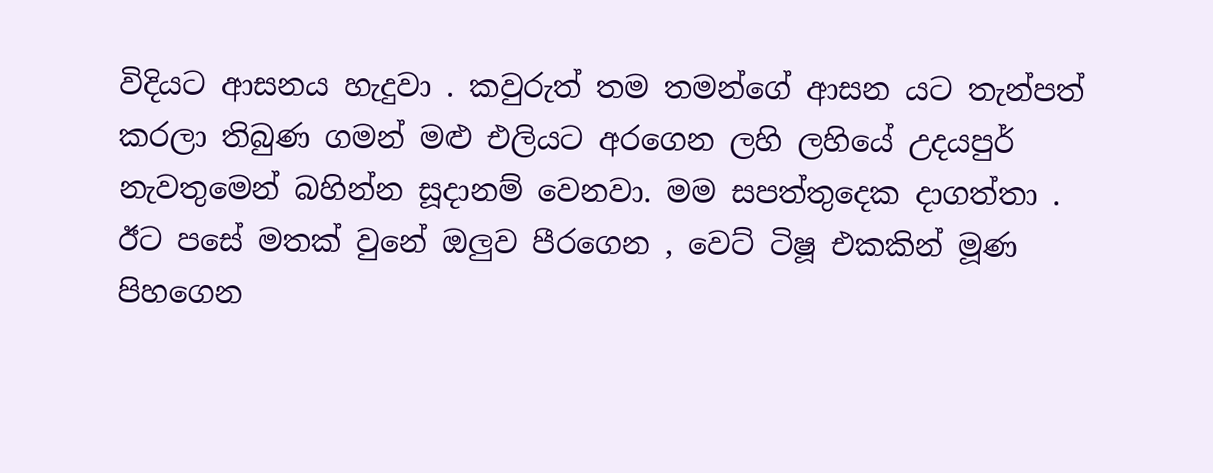විදියට ආසනය හැදුවා . කවුරුත් තම තමන්ගේ ආසන යට තැන්පත් කරලා තිබුණ ගමන් මළු එලියට අරගෙන ලහි ලහියේ උදයපුර් නැවතුමෙන් බහින්න සූදානම් වෙනවා. මම සපත්තුදෙක දාගත්තා . ඊට පසේ මතක් වුනේ ඔලුව පීරගෙන , වෙට් ටිෂූ එකකින් මූණ පිහගෙන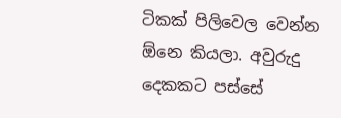ටිකක් පිලිවෙල වෙන්න ඕනෙ කියලා. අවුරුදු දෙකකට පස්සේ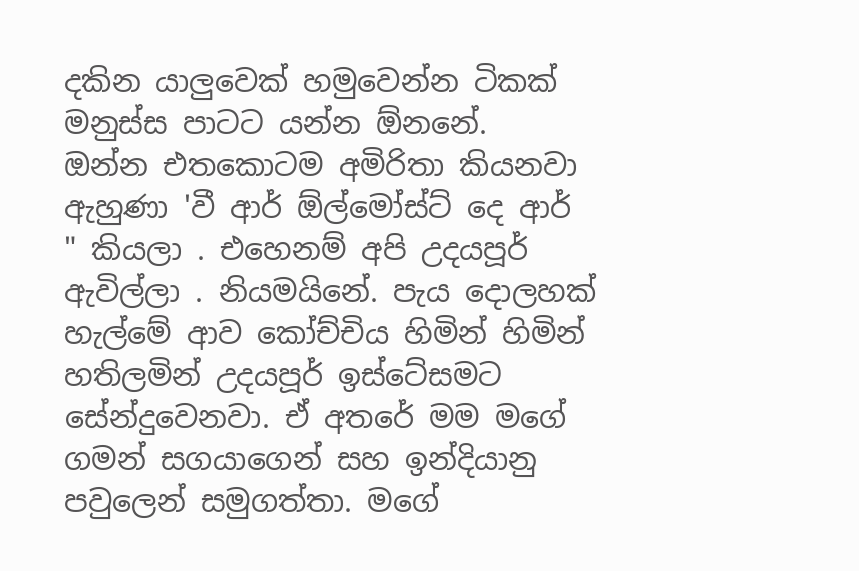දකින යාලුවෙක් හමුවෙන්න ටිකක් මනුස්ස පාටට යන්න ඕනනේ.
ඔන්න එතකොටම අමිරිතා කියනවා ඇහුණා 'වී ආර් ඕල්මෝස්ට් දෙ ආර් " කියලා . එහෙනම් අපි උදයපූර් ඇවිල්ලා . නියමයිනේ. පැය දොලහක් හැල්මේ ආව කෝච්චිය හිමින් හිමින් හතිලමින් උදයපූර් ඉස්ටේසමට සේන්දුවෙනවා. ඒ අතරේ මම මගේ ගමන් සගයාගෙන් සහ ඉන්දියානු පවුලෙන් සමුගත්තා. මගේ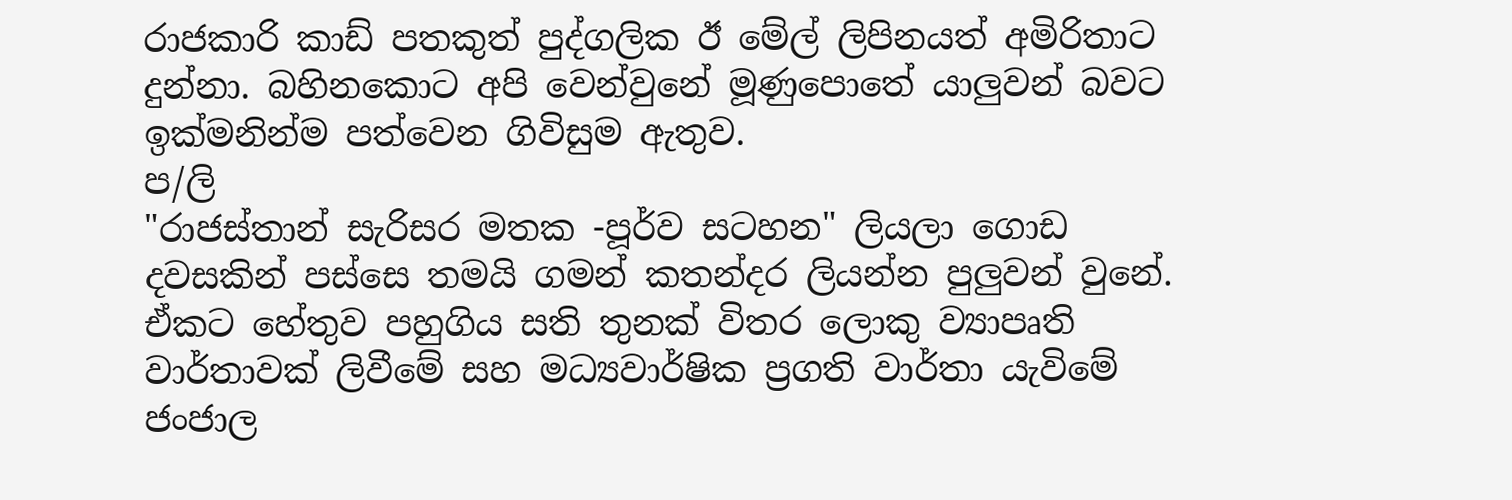රාජකාරි කාඩ් පතකුත් පුද්ගලික ඊ මේල් ලිපිනයත් අමිරිතාට දුන්නා. බහිනකොට අපි වෙන්වුනේ මූණුපොතේ යාලුවන් බවට ඉක්මනින්ම පත්වෙන ගිවිසුම ඇතුව.
ප/ලි
"රාජස්තාන් සැරිසර මතක -පූර්ව සටහන" ලියලා ගොඩ දවසකින් පස්සෙ තමයි ගමන් කතන්දර ලියන්න පුලුවන් වුනේ. ඒකට හේතුව පහුගිය සති තුනක් විතර ලොකු ව්‍යාපෘති වාර්තාවක් ලිවීමේ සහ මධ්‍යවාර්ෂික ප්‍රගති වාර්තා යැවිමේ ජංජාල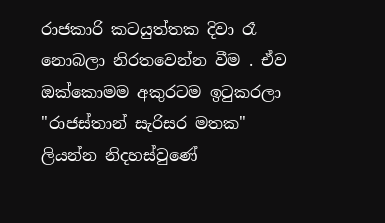රාජකාරි කටයුත්තක දිවා රෑ නොබලා නිරතවෙන්න වීම . ඒව ඔක්කොමම අකුරටම ඉටුකරලා "රාජස්තාන් සැරිසර මතක" ලියන්න නිදහස්වුණේ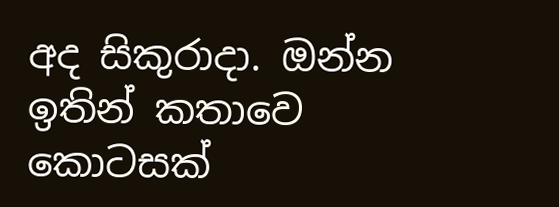අද සිකුරාදා. ඔන්න ඉතින් කතාවෙ කොටසක්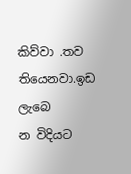කිව්වා .තව තියෙනවා.ඉඩ ලැබෙ
න විදියට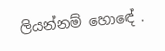ලියන්නම් හොඳේ .